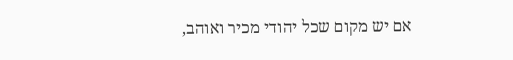אם יש מקום שכל יהודי מכיר ואוהב,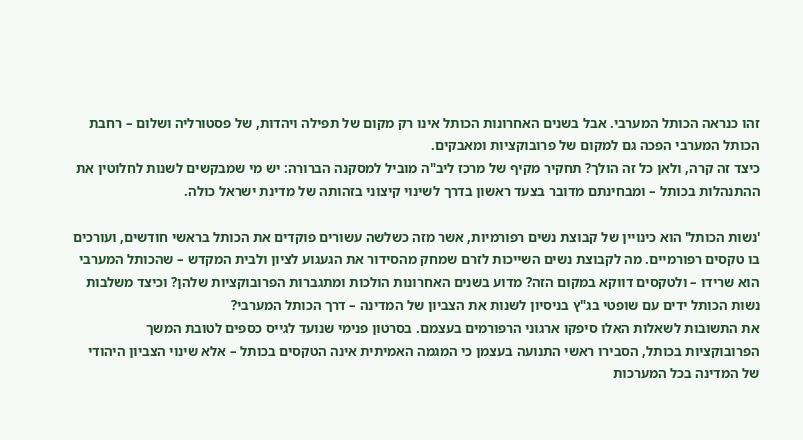זהו כנראה הכותל המערבי. אבל בשנים האחרונות הכותל אינו רק מקום של תפילה ויהדות, של פסטורליה ושלום – רחבת הכותל המערבי הפכה גם למקום של פרובוקציות ומאבקים.
כיצד זה קרה, ולאן כל זה הולך? תחקיר מקיף של מרכז ליב"ה מוביל למסקנה הברורה: יש מי שמבקשים לשנות לחלוטין את ההתנהלות בכותל – ומבחינתם מדובר בצעד ראשון בדרך לשינוי קיצוני בזהותה של מדינת ישראל כולה.

'נשות הכותל' הוא כינויין של קבוצת נשים רפורמיות, אשר מזה כשלשה עשורים פוקדים את הכותל בראשי חודשים, ועורכים בו טקסים רפורמיים. מה לקבוצת נשים השייכות לזרם שמחק מהסידור את הגעגוע לציון ולבית המקדש – שהכותל המערבי הוא שרידו – ולטקסים דווקא במקום הזה? מדוע בשנים האחרונות הולכות ומתגברות הפרובוקציות שלהן? וכיצד משלבות נשות הכותל ידים עם שופטי בג"ץ בניסיון לשנות את הצביון של המדינה – דרך הכותל המערבי?
את התשובות לשאלות האלו סיפקו ארגוני הרפורמים בעצמם. בסרטון פנימי שנועד לגייס כספים לטובת המשך הפרובוקציות בכותל, הסבירו ראשי התנועה בעצמן כי המגמה האמיתית אינה הטקסים בכותל – אלא שינוי הצביון היהודי של המדינה בכל המערכות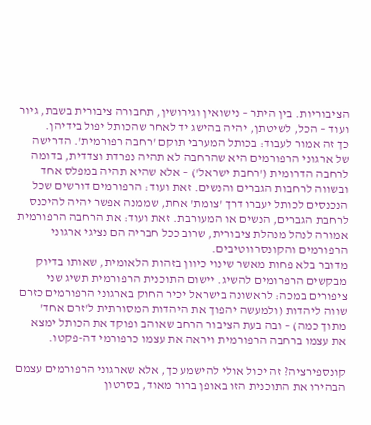הציבוריות. בין היתר – נישואין וגירושין, תחבורה ציבורית בשבת, גיור ועוד – הכל, לשיטתן, יהיה בהישג יד לאחר שהכותל יפול בידיהן.
כך זה אמור לעבוד: בכותל המערבי תוקם 'רחבה רפורמית'. הדרישה של ארגוני הרפורמים היא שהרחבה לא תהיה נפרדת וצדדית, בדומה לרחבה הדרומית ('רחבת ישראל') – אלא שהיא תהיה במפלס אחד ובשווה לרחבות הגברים והנשים. זאת ועוד: הרפורמים דורשים שכל הנכנסים לכותל יעברו דרך 'צומת' אחת, שממנה אפשר יהיה להיכנס לרחבת הגברים, הנשים או המעורבת. זאת ועוד: את הרחבה הרפורמית אמורה לנהל מנהלת ציבורית, שרוב ככל חבריה הם נציגי ארגוני הרפורמים והקונסרווטיבים.
מדובר בלא פחות מאשר שינוי כיוון בזהות הלאומית, שאותו בדיוק מבקשים הרפרומים להשיג. יישום התוכנית הרפורמית תשיג שני ציפורים במכה: לראשונה בישראל יכיר החוק בארגוני הרפורמים כזרם שווה ליהדות (ולמעשה יהפוך את היהדות המסורתית ל'זרם אחד' מתוך כמה) – ובה בעת הציבור הרחב שאוהב ופוקד את הכותל ימצא את עצמו ברחבה הרפורמית ויראה את עצמו כרפורמי דה-פקטו.

קונספירציה? זה יכול אולי להישמע כך, אלא שארגוני הרפורמים עצמם הבהירו את התוכנית הזו באופן ברור מאוד, בסרטון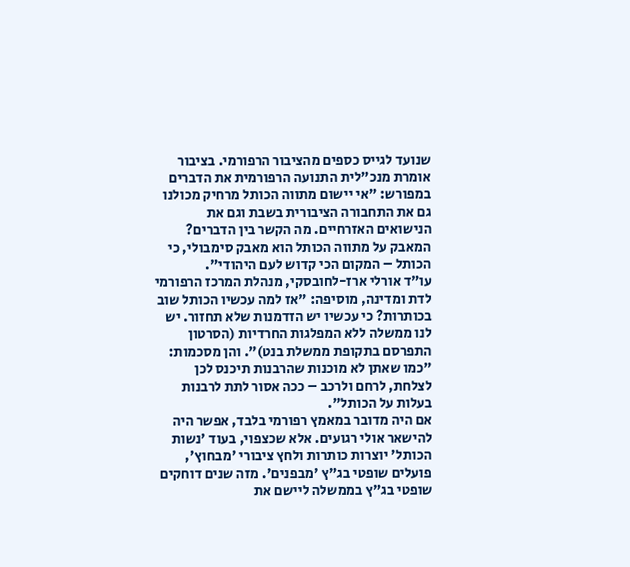שנועד לגייס כספים מהציבור הרפורמי. בציבור אומרת מנכ"לית התנועה הרפורמית את הדברים במפורש: "אי יישום מתווה הכותל מרחיק מכולנו גם את התחבורה הציבורית בשבת וגם את הנישואים האזרחיים. מה הקשר בין הדברים? המאבק על מתווה הכותל הוא מאבק סימבולי, כי הכותל – המקום הכי קדוש לעם היהודי".
עו"ד אורלי ארז-לחובסקי, מנהלת המרכז הרפורמי לדת ומדינה, מוסיפה: "אז למה עכשיו הכותל שוב בכותרות? כי עכשיו יש הזדמנות שלא תחזור. יש לנו ממשלה ללא המפלגות החרדיות (הסרטון התפרסם בתקופת ממשלת בנט)". והן מסכמות: "כמו שאתן לא מוכנות שהרבנות תיכנס לכן לצלחת, לרחם ולרכב – ככה אסור לתת לרבנות בעלות על הכותל".
אם היה מדובר במאמץ רפורמי בלבד, אפשר היה להישאר אולי רגועים. אלא שכצפוי, בעוד 'נשות הכותל' יוצרות כותרות ולחץ ציבורי 'מבחוץ', פועלים שופטי בג"ץ 'מבפנים'. מזה שנים דוחקים שופטי בג"ץ בממשלה ליישם את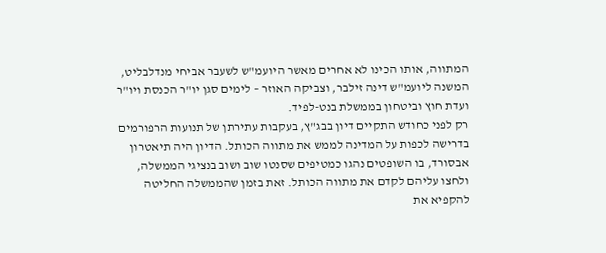המתווה, אותו הכינו לא אחרים מאשר היועמ"ש לשעבר אביחי מנדלבליט, המשנה ליועמ"ש דינה זילבר, וצביקה האוזר – לימים סגן יו"ר הכנסת ויו"ר ועדת חוץ וביטחון בממשלת בנט-לפיד.
רק לפני כחודש התקיים דיון בבג"ץ, בעקבות עתירתן של תנועות הרפורמים בדרישה לכפות על המדינה לממש את מתווה הכותל. הדיון היה תיאטרון אבסורד, בו השופטים נהגו כמטיפים שסנטו שוב ושוב בנציגי הממשלה, ולחצו עליהם לקדם את מתווה הכותל. זאת בזמן שהממשלה החליטה להקפיא את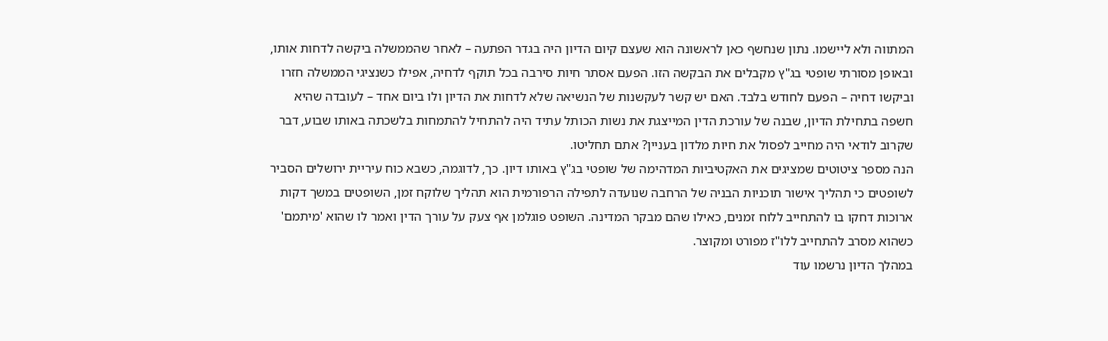המתווה ולא ליישמו. נתון שנחשף כאן לראשונה הוא שעצם קיום הדיון היה בגדר הפתעה – לאחר שהממשלה ביקשה לדחות אותו, ובאופן מסורתי שופטי בג"ץ מקבלים את הבקשה הזו. הפעם אסתר חיות סירבה בכל תוקף לדחיה, אפילו כשנציגי הממשלה חזרו וביקשו דחיה – הפעם לחודש בלבד. האם יש קשר לעקשנות של הנשיאה שלא לדחות את הדיון ולו ביום אחד – לעובדה שהיא חשפה בתחילת הדיון, שבנה של עורכת הדין המייצגת את נשות הכותל עתיד היה להתחיל להתמחות בלשכתה באותו שבוע, דבר שקרוב לודאי היה מחייב לפסול את חיות מלדון בעניין? אתם תחליטו.
הנה מספר ציטוטים שמציגים את האקטיביות המדהימה של שופטי בג"ץ באותו דיון. כך, לדוגמה, כשבא כוח עיריית ירושלים הסביר לשופטים כי תהליך אישור תוכניות הבניה של הרחבה שנועדה לתפילה הרפורמית הוא תהליך שלוקח זמן, השופטים במשך דקות ארוכות דחקו בו להתחייב ללוח זמנים, כאילו שהם מבקר המדינה. השופט פוגלמן אף צעק על עורך הדין ואמר לו שהוא 'מיתמם' כשהוא מסרב להתחייב ללו"ז מפורט ומקוצר.
במהלך הדיון נרשמו עוד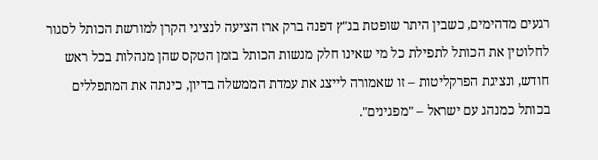רגעים מדהימים, כשבין היתר שופטת בג"ץ דפנה ברק ארז הציעה לנציגי הקרן למורשת הכותל לסגור לחלוטין את הכותל לתפילת כל מי שאינו חלק מנשות הכותל בזמן הטקס שהן מנהלות בכל ראש חודש, ונציגת הפרקליטות – זו שאמורה לייצג את עמדת הממשלה בדיון, כינתה את המתפללים בכותל כמנהג עם ישראל – "מפגינים".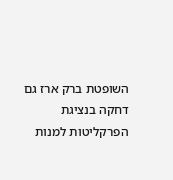השופטת ברק ארז גם דחקה בנציגת הפרקליטות למנות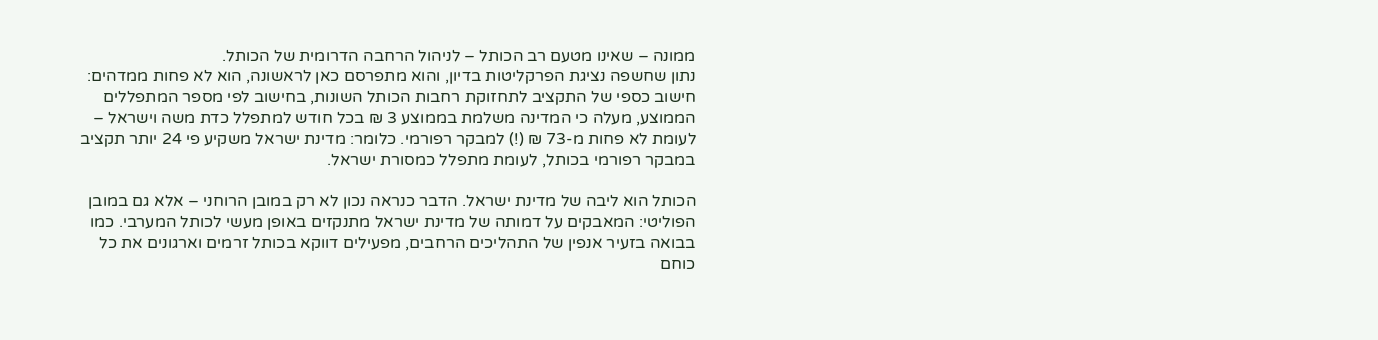ממונה – שאינו מטעם רב הכותל – לניהול הרחבה הדרומית של הכותל.
נתון שחשפה נציגת הפרקליטות בדיון, והוא מתפרסם כאן לראשונה, הוא לא פחות ממדהים: חישוב כספי של התקציב לתחזוקת רחבות הכותל השונות, בחישוב לפי מספר המתפללים הממוצע, מעלה כי המדינה משלמת בממוצע 3 ₪ בכל חודש למתפלל כדת משה וישראל – לעומת לא פחות מ-73 ₪ (!) למבקר רפורמי. כלומר: מדינת ישראל משקיע פי 24 יותר תקציב במבקר רפורמי בכותל, לעומת מתפלל כמסורת ישראל.

הכותל הוא ליבה של מדינת ישראל. הדבר כנראה נכון לא רק במובן הרוחני – אלא גם במובן הפוליטי: המאבקים על דמותה של מדינת ישראל מתנקזים באופן מעשי לכותל המערבי. כמו בבואה בזעיר אנפין של התהליכים הרחבים, מפעילים דווקא בכותל זרמים וארגונים את כל כוחם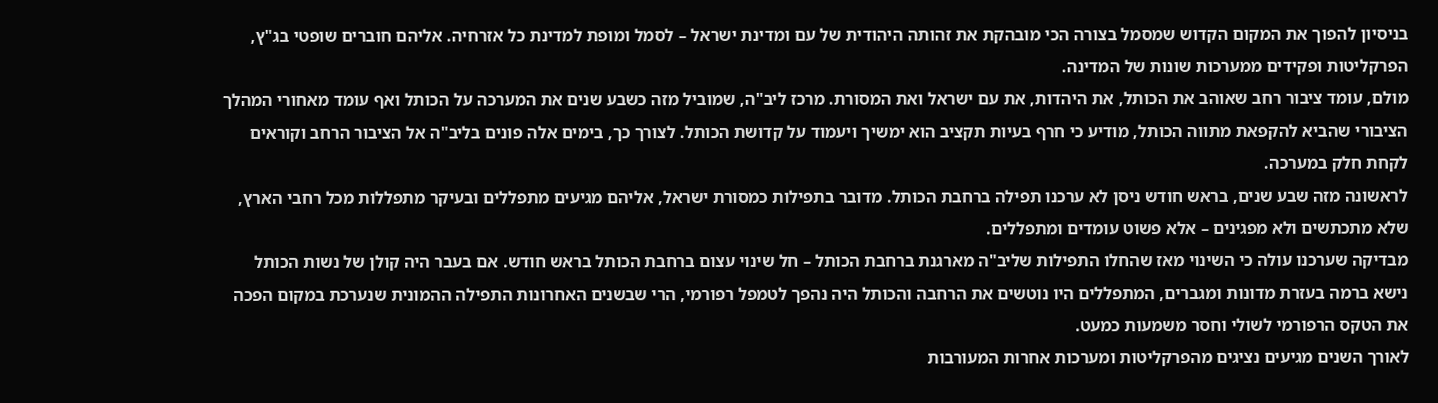בניסיון להפוך את המקום הקדוש שמסמל בצורה הכי מובהקת את זהותה היהודית של עם ומדינת ישראל – לסמל ומופת למדינת כל אזרחיה. אליהם חוברים שופטי בג"ץ, הפרקליטות ופקידים ממערכות שונות של המדינה.
מולם, עומד ציבור רחב שאוהב את הכותל, את היהדות, את עם ישראל ואת המסורת. מרכז ליב"ה, שמוביל מזה כשבע שנים את המערכה על הכותל ואף עומד מאחורי המהלך הציבורי שהביא להקפאת מתווה הכותל, מודיע כי חרף בעיות תקציב הוא ימשיך ויעמוד על קדושת הכותל. לצורך כך, בימים אלה פונים בליב"ה אל הציבור הרחב וקוראים לקחת חלק במערכה.
לראשונה מזה שבע שנים, בראש חודש ניסן לא ערכנו תפילה ברחבת הכותל. מדובר בתפילות כמסורת ישראל, אליהם מגיעים מתפללים ובעיקר מתפללות מכל רחבי הארץ, שלא מתכתשים ולא מפגינים – אלא פשוט עומדים ומתפללים.
מבדיקה שערכנו עולה כי השינוי מאז שהחלו התפילות שליב"ה מארגנת ברחבת הכותל – חל שינוי עצום ברחבת הכותל בראש חודש. אם בעבר היה קולן של נשות הכותל נישא ברמה בעזרת מדונות ומגברים, המתפללים היו נוטשים את הרחבה והכותל היה נהפך לטמפל רפורמי, הרי שבשנים האחרונות התפילה ההמונית שנערכת במקום הפכה את הטקס הרפורמי לשולי וחסר משמעות כמעט.
לאורך השנים מגיעים נציגים מהפרקליטות ומערכות אחרות המעורבות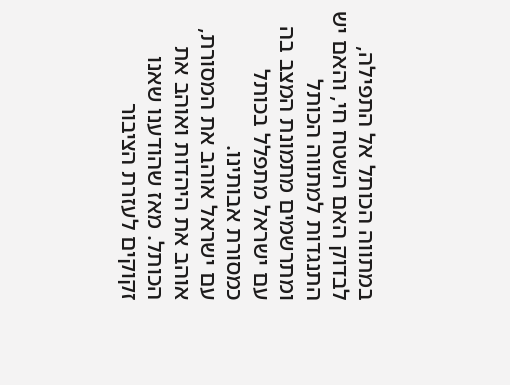במתווה הכותל אל התפילה, לבדוק האם השטח חי, והאם יש התנגדות למתווה הכותל ומתרשמים מתמונת המצב בה עם ישראל מתפלל בכותל כמסורת אבותינו.
עם ישראל אוהב את המסורת, אוהב את היהדות ואוהב את הכותל. מאז שהודענו שאנו זקוקים לעזרת הציבור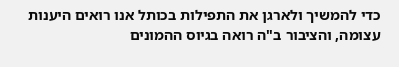כדי להמשיך ולארגן את התפילות בכותל אנו רואים היענות עצומה, והציבור ב"ה רואה בגיוס ההמונים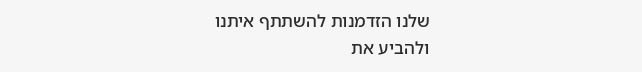שלנו הזדמנות להשתתף איתנו ולהביע את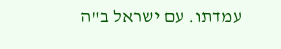עמדתו. עם ישראל ב"ה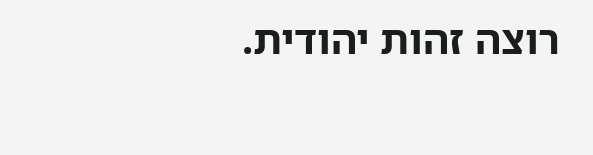רוצה זהות יהודית.